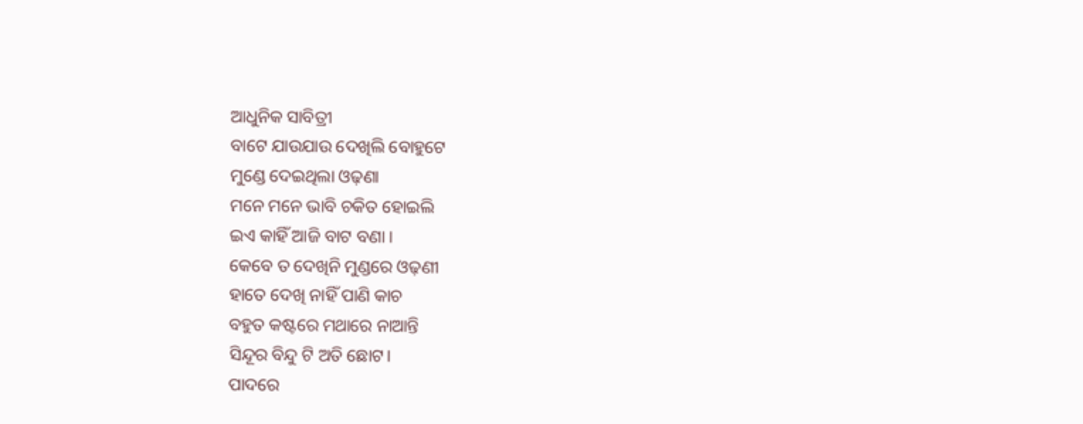ଆଧୁନିକ ସାବିତ୍ରୀ
ବାଟେ ଯାଉଯାଉ ଦେଖିଲି ବୋହୁଟେ
ମୁଣ୍ଡେ ଦେଇଥିଲା ଓଢ଼ଣା
ମନେ ମନେ ଭାବି ଚକିତ ହୋଇଲି
ଇଏ କାହିଁ ଆଜି ବାଟ ବଣା।
କେବେ ତ ଦେଖିନି ମୁଣ୍ଡରେ ଓଢ଼ଣୀ
ହାତେ ଦେଖି ନାହିଁ ପାଣି କାଚ
ବହୁତ କଷ୍ଟରେ ମଥାରେ ନାଆନ୍ତି
ସିନ୍ଦୂର ବିନ୍ଦୁ ଟି ଅତି ଛୋଟ।
ପାଦରେ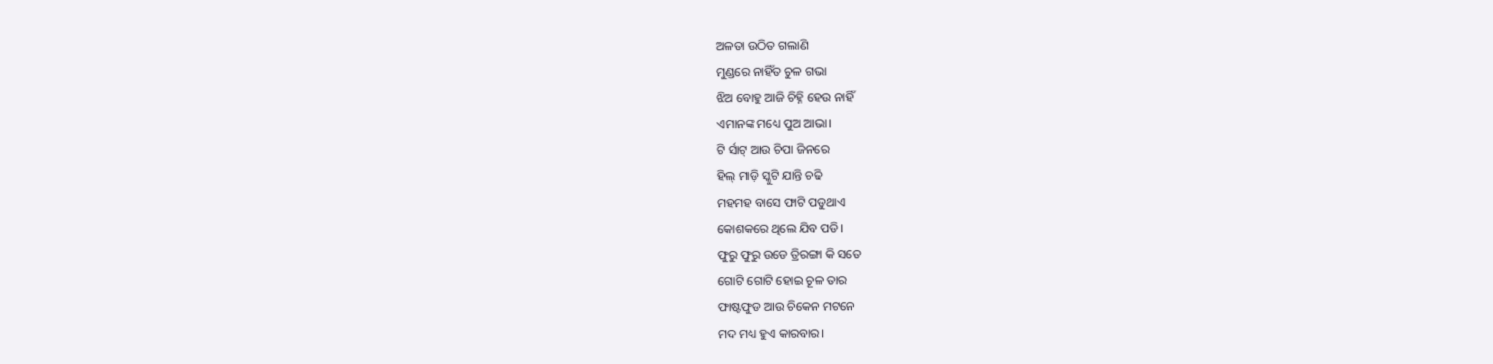ଅଳତା ଉଠିତ ଗଲାଣି
ମୁଣ୍ଡରେ ନାହିଁତ ଚୁଳ ଗଭା
ଝିଅ ବୋହୁ ଆଜି ଚିହ୍ନି ହେଉ ନାହିଁ
ଏମାନଙ୍କ ମଧ୍ୟେ ପୁଅ ଆଭା।
ଟି ର୍ସାଟ୍ ଆଉ ଚିପା ଜିନରେ
ହିଲ୍ ମାଡ଼ି ସ୍କୁଟି ଯାନ୍ତି ଚଢି
ମହମହ ବାସେ ଫାଟି ପଡୁଥାଏ
କୋଶକରେ ଥିଲେ ଯିବ ପଡି।
ଫୁରୁ ଫୁରୁ ଉଡେ ତ୍ରିରଙ୍ଗା କି ସତେ
ଗୋଟି ଗୋଟି ହୋଇ ଚୂଳ ତାର
ଫାଷ୍ଟଫୁଡ ଆଉ ଚିକେନ ମଟନେ
ମଦ ମଧ୍ୟ ହୁଏ କାରବାର।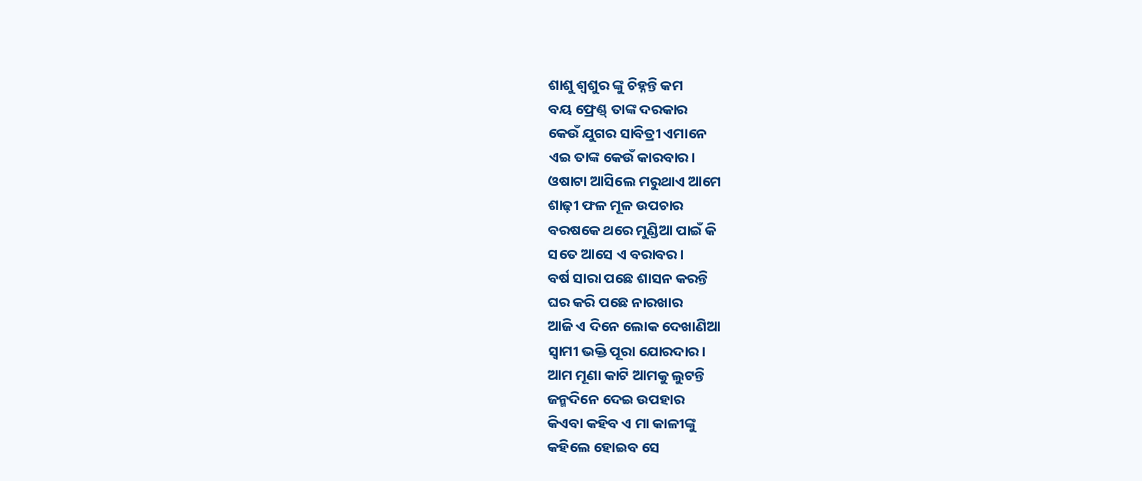ଶାଶୁ ଶ୍ୱଶୁର ଙ୍କୁ ଚିହ୍ନନ୍ତି କମ
ବୟ ଫ୍ରେଣ୍ଡ୍ ତାଙ୍କ ଦରକାର
କେଉଁ ଯୁଗର ସାବିତ୍ରୀ ଏମାନେ
ଏଇ ତାଙ୍କ କେଉଁ କାରବାର।
ଓଷାଟା ଆସିଲେ ମରୁଥାଏ ଆମେ
ଶାଢ଼ୀ ଫଳ ମୂଳ ଉପଚାର
ବରଷକେ ଥରେ ମୁଣ୍ଡିଆ ପାଇଁ କି
ସତେ ଆସେ ଏ ବରାବର।
ବର୍ଷ ସାରା ପଛେ ଶାସନ କରନ୍ତି
ଘର କରି ପଛେ ନାରଖାର
ଆଜି ଏ ଦିନେ ଲୋକ ଦେଖାଣିଆ
ସ୍ୱାମୀ ଭକ୍ତି ପୂରା ଯୋରଦାର।
ଆମ ମୂଣା କାଟି ଆମକୁ ଲୁଟନ୍ତି
ଜନ୍ମଦିନେ ଦେଇ ଉପହାର
କିଏବା କହିବ ଏ ମା କାଳୀଙ୍କୁ
କହିଲେ ହୋଇବ ସେ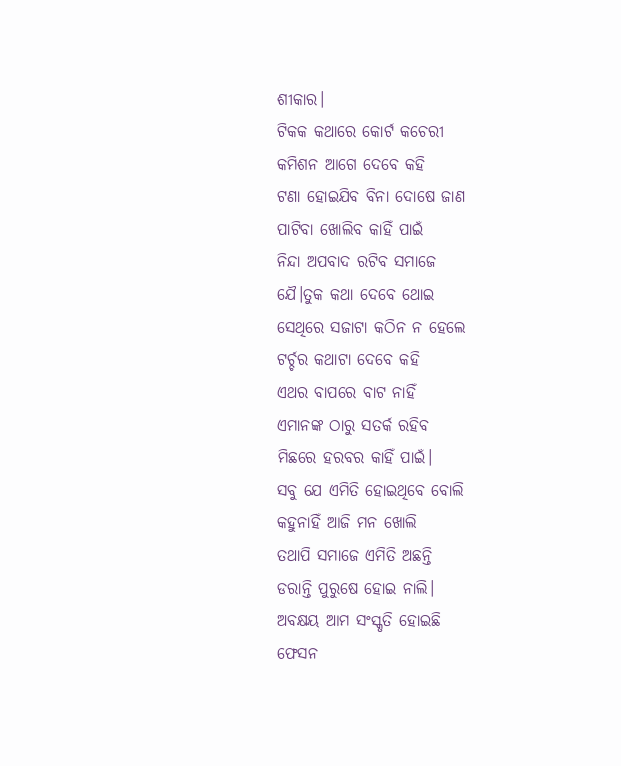ଶୀକାର।
ଟିକକ କଥାରେ କୋର୍ଟ କଚେରୀ
କମିଶନ ଆଗେ ଦେବେ କହି
ଟଣା ହୋଇଯିବ ବିନା ଦୋଷେ ଜାଣ
ପାଟିବା ଖୋଲିବ କାହିଁ ପାଇଁ
ନିନ୍ଦା ଅପବାଦ ରଟିବ ସମାଜେ
ଯୈ।ତୁକ କଥା ଦେବେ ଥୋଇ
ସେଥିରେ ସଜାଟା କଠିନ ନ ହେଲେ
ଟର୍ଚ୍ଚର କଥାଟା ଦେବେ କହି
ଏଥର ବାପରେ ବାଟ ନାହିଁ
ଏମାନଙ୍କ ଠାରୁ ସତର୍କ ରହିବ
ମିଛରେ ହରବର କାହିଁ ପାଇଁ।
ସବୁ ଯେ ଏମିତି ହୋଇଥିବେ ବୋଲି
କହୁନାହିଁ ଆଜି ମନ ଖୋଲି
ତଥାପି ସମାଜେ ଏମିତି ଅଛନ୍ତି
ଡରାନ୍ତି ପୁରୁଷେ ହୋଇ ନାଲି।
ଅବକ୍ଷୟ ଆମ ସଂସ୍କୃତି ହୋଇଛି
ଫେସନ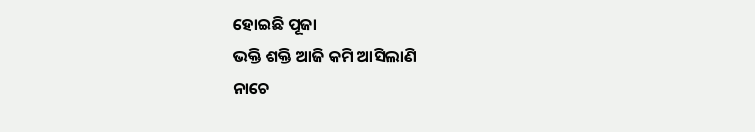ହୋଇଛି ପୂଜା
ଭକ୍ତି ଶକ୍ତି ଆଜି କମି ଆସିଲାଣି
ନାଚେ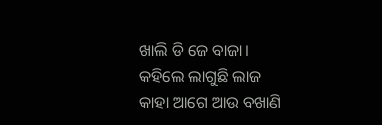ଖାଲି ଡି ଜେ ବାଜା।
କହିଲେ ଲାଗୁଛି ଲାଜ
କାହା ଆଗେ ଆଉ ବଖାଣି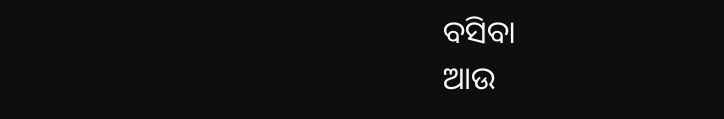ବସିବା
ଆଉ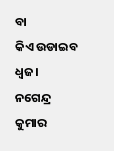ବା
କିଏ ଉଡାଇବ ଧ୍ୱଜ।
ନଗେନ୍ଦ୍ର କୁମାର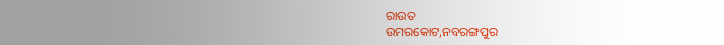ରାଉତ
ଉମରକୋଟ,ନବରଙ୍ଗପୁର